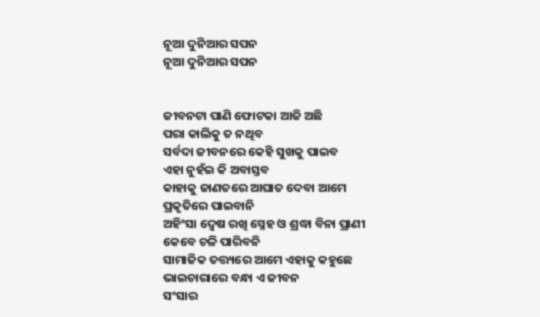ନୂଆ ଦୁନିଆର ସପନ
ନୂଆ ଦୁନିଆର ସପନ


ଜୀବନଟା ପାଣି ଫୋଟକା ଆଜି ଅଛି
ପରା କାଲିକୁ ତ ନଥିବ
ସର୍ବଦା ଜୀବନରେ କେହି ସୁଖକୁ ପାଇବ
ଏହା ନୁହଁଇ କି ଅବାସ୍ତବ
କାହାକୁ ଜାଣତରେ ଆଘାତ ଦେବା ଆମେ
ପ୍ରକୃତିରେ ପାଇବାନି
ଅହିଂସା ଦ୍ୱେଷ ରଖି ସ୍ନେହ ଓ ଶ୍ରଦ୍ଧା ବିନା ପ୍ରାଣୀ
କେବେ ଚଳି ପାରିବନି
ସାମାଜିକ ତତ୍ତ୍ୟରେ ଆମେ ଏହାକୁ କହୁଛେ
ଭାଇଚାରାରେ ବନ୍ଧା ଏ ଜୀବନ
ସଂସାର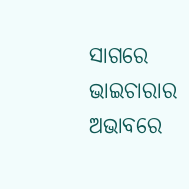ସାଗରେ ଭାଇଚାରାର ଅଭାବରେ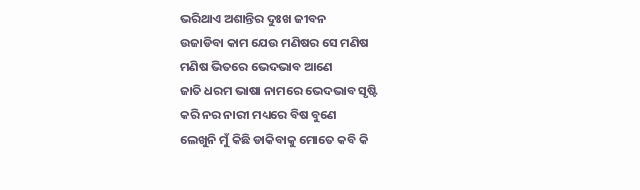ଭରିଥାଏ ଅଶାନ୍ତିର ଦୁଃଖ ଜୀବନ
ଉଜାଡିବା କାମ ଯେଉ ମଣିଷର ସେ ମଣିଷ
ମଣିଷ ଭିତରେ ଭେଦଭାବ ଆଣେ
ଜାତି ଧରମ ଭାଷା ନାମରେ ଭେଦଭାବ ସୃଷ୍ଟି
କରି ନର ନାରୀ ମଧ୍ୟରେ ବିଷ ବୁଣେ
ଲେଖୁନି ମୁଁ କିଛି ଡାକିବାକୁ ମୋତେ କବି କି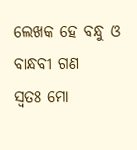ଲେଖକ ହେ ବନ୍ଧୁ ଓ ବାନ୍ଧବୀ ଗଣ
ସ୍ୱତଃ ମୋ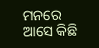ମନରେ ଆସେ କିଛି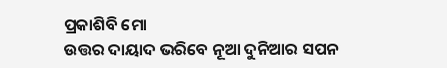ପ୍ରକାଶିବି ମୋ
ଉତ୍ତର ଦାୟାଦ ଭରିବେ ନୂଆ ଦୁନିଆର ସପନ